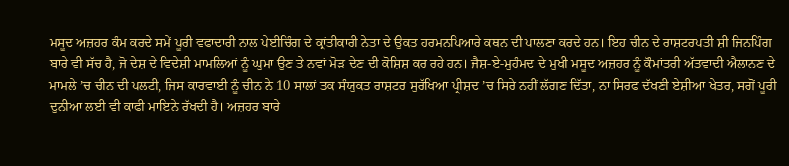ਮਸੂਦ ਅਜ਼ਹਰ ਕੰਮ ਕਰਦੇ ਸਮੇਂ ਪੂਰੀ ਵਫਾਦਾਰੀ ਨਾਲ ਪੇਈਚਿੰਗ ਦੇ ਕ੍ਰਾਂਤੀਕਾਰੀ ਨੇਤਾ ਦੇ ਉਕਤ ਹਰਮਨਪਿਆਰੇ ਕਥਨ ਦੀ ਪਾਲਣਾ ਕਰਦੇ ਹਨ। ਇਹ ਚੀਨ ਦੇ ਰਾਸ਼ਟਰਪਤੀ ਸ਼ੀ ਜਿਨਪਿੰਗ ਬਾਰੇ ਵੀ ਸੱਚ ਹੈ, ਜੋ ਦੇਸ਼ ਦੇ ਵਿਦੇਸ਼ੀ ਮਾਮਲਿਆਂ ਨੂੰ ਘੁਮਾ ਉਣ ਤੇ ਨਵਾਂ ਮੋੜ ਦੇਣ ਦੀ ਕੋਸ਼ਿਸ਼ ਕਰ ਰਹੇ ਹਨ। ਜੈਸ਼-ਏ-ਮੁਹੰਮਦ ਦੇ ਮੁਖੀ ਮਸੂਦ ਅਜ਼ਹਰ ਨੂੰ ਕੌਮਾਂਤਰੀ ਅੱਤਵਾਦੀ ਐਲਾਨਣ ਦੇ ਮਾਮਲੇ ’ਚ ਚੀਨ ਦੀ ਪਲਟੀ, ਜਿਸ ਕਾਰਵਾਈ ਨੂੰ ਚੀਨ ਨੇ 10 ਸਾਲਾਂ ਤਕ ਸੰਯੁਕਤ ਰਾਸ਼ਟਰ ਸੁਰੱਖਿਆ ਪ੍ਰੀਸ਼ਦ ’ਚ ਸਿਰੇ ਨਹੀਂ ਲੱਗਣ ਦਿੱਤਾ, ਨਾ ਸਿਰਫ ਦੱਖਣੀ ਏਸ਼ੀਆ ਖੇਤਰ, ਸਗੋਂ ਪੂਰੀ ਦੁਨੀਆ ਲਈ ਵੀ ਕਾਫੀ ਮਾਇਨੇ ਰੱਖਦੀ ਹੈ। ਅਜ਼ਹਰ ਬਾਰੇ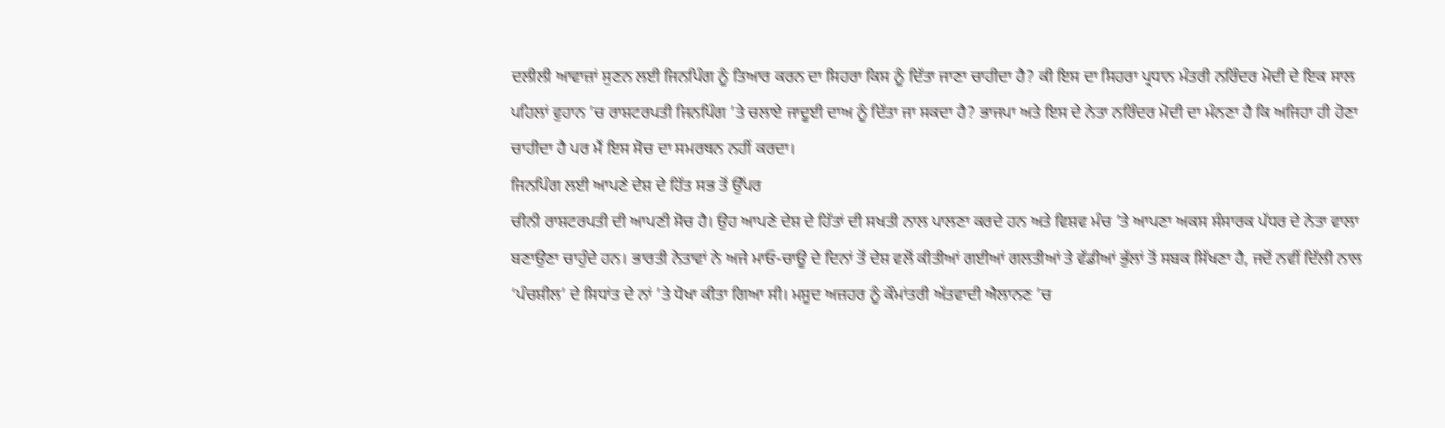ਦਲੀਲੀ ਆਵਾਜ਼ਾਂ ਸੁਣਨ ਲਈ ਜਿਨਪਿੰਗ ਨੂੰ ਤਿਆਰ ਕਰਨ ਦਾ ਸਿਹਰਾ ਕਿਸ ਨੂੰ ਦਿੱਤਾ ਜਾਣਾ ਚਾਹੀਦਾ ਹੈ? ਕੀ ਇਸ ਦਾ ਸਿਹਰਾ ਪ੍ਰਧਾਨ ਮੰਤਰੀ ਨਰਿੰਦਰ ਮੋਦੀ ਦੇ ਇਕ ਸਾਲ ਪਹਿਲਾਂ ਵੁਹਾਨ ’ਚ ਰਾਸ਼ਟਰਪਤੀ ਜਿਨਪਿੰਗ ’ਤੇ ਚਲਾਏ ਜਾਦੂਈ ਦਾਅ ਨੂੰ ਦਿੱਤਾ ਜਾ ਸਕਦਾ ਹੈ? ਭਾਜਪਾ ਅਤੇ ਇਸ ਦੇ ਨੇਤਾ ਨਰਿੰਦਰ ਮੋਦੀ ਦਾ ਮੰਨਣਾ ਹੈ ਕਿ ਅਜਿਹਾ ਹੀ ਹੋਣਾ ਚਾਹੀਦਾ ਹੈ ਪਰ ਮੈਂ ਇਸ ਸੋਚ ਦਾ ਸਮਰਥਨ ਨਹੀਂ ਕਰਦਾ।
ਜਿਨਪਿੰਗ ਲਈ ਆਪਣੇ ਦੇਸ਼ ਦੇ ਹਿੱਤ ਸਭ ਤੋਂ ਉੱਪਰ
ਚੀਨੀ ਰਾਸ਼ਟਰਪਤੀ ਦੀ ਆਪਣੀ ਸੋਚ ਹੈ। ਉਹ ਆਪਣੇ ਦੇਸ਼ ਦੇ ਹਿੱਤਾਂ ਦੀ ਸਖਤੀ ਨਾਲ ਪਾਲਣਾ ਕਰਦੇ ਹਨ ਅਤੇ ਵਿਸ਼ਵ ਮੰਚ ’ਤੇ ਆਪਣਾ ਅਕਸ ਸੰਸਾਰਕ ਪੱਧਰ ਦੇ ਨੇਤਾ ਵਾਲਾ ਬਣਾਉਣਾ ਚਾਹੁੰਦੇ ਹਨ। ਭਾਰਤੀ ਨੇਤਾਵਾਂ ਨੇ ਅਜੇ ਮਾਓ-ਚਾਊ ਦੇ ਦਿਨਾਂ ਤੋਂ ਦੇਸ਼ ਵਲੋਂ ਕੀਤੀਆਂ ਗਈਆਂ ਗਲਤੀਆਂ ਤੇ ਵੱਡੀਆਂ ਭੁੱਲਾਂ ਤੋਂ ਸਬਕ ਸਿੱਖਣਾ ਹੈ, ਜਦੋਂ ਨਵੀਂ ਦਿੱਲੀ ਨਾਲ ‘ਪੰਚਸ਼ੀਲ’ ਦੇ ਸਿਧਾਂਤ ਦੇ ਨਾਂ ’ਤੇ ਧੋਖਾ ਕੀਤਾ ਗਿਆ ਸੀ। ਮਸੂਦ ਅਜ਼ਹਰ ਨੂੰ ਕੌਮਾਂਤਰੀ ਅੱਤਵਾਦੀ ਐਲਾਨਣ ’ਚ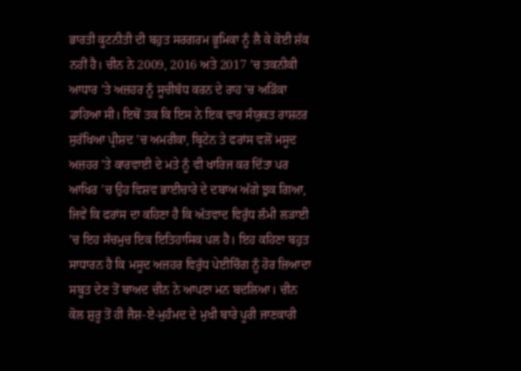ਭਾਰਤੀ ਕੂਟਨੀਤੀ ਦੀ ਬਹੁਤ ਸਰਗਰਮ ਭੂਮਿਕਾ ਨੂੰ ਲੈ ਕੇ ਕੋਈ ਸ਼ੱਕ ਨਹੀਂ ਹੈ। ਚੀਨ ਨੇ 2009, 2016 ਅਤੇ 2017 ’ਚ ਤਕਨੀਕੀ ਆਧਾਰ ’ਤੇ ਅਜ਼ਹਰ ਨੂੰ ਸੂਚੀਬੱਧ ਕਰਨ ਦੇ ਰਾਹ ’ਚ ਅੜਿੱਕਾ ਡਾਹਿਆ ਸੀ। ਇਥੋਂ ਤਕ ਕਿ ਇਸ ਨੇ ਇਕ ਵਾਰ ਸੰਯੁਕਤ ਰਾਸ਼ਟਰ ਸੁਰੱਖਿਆ ਪ੍ਰੀਸ਼ਦ ’ਚ ਅਮਰੀਕਾ, ਬ੍ਰਿਟੇਨ ਤੇ ਫਰਾਂਸ ਵਲੋਂ ਮਸੂਦ ਅਜ਼ਹਰ ’ਤੇ ਕਾਰਵਾਈ ਦੇ ਮਤੇ ਨੂੰ ਵੀ ਖਾਰਿਜ ਕਰ ਦਿੱਤਾ ਪਰ ਆਖਿਰ ’ਚ ਉਹ ਵਿਸ਼ਵ ਭਾਈਚਾਰੇ ਦੇ ਦਬਾਅ ਅੱਗੇ ਝੁਕ ਗਿਆ, ਜਿਵੇਂ ਕਿ ਫਰਾਂਸ ਦਾ ਕਹਿਣਾ ਹੈ ਕਿ ਅੱਤਵਾਦ ਵਿਰੁੱਧ ਲੰਮੀ ਲੜਾਈ ’ਚ ਇਹ ਸੱਚਮੁਚ ਇਕ ਇਤਿਹਾਸਿਕ ਪਲ ਹੈ। ਇਹ ਕਹਿਣਾ ਬਹੁਤ ਸਾਧਾਰਨ ਹੈ ਕਿ ਮਸੂਦ ਅਜ਼ਹਰ ਵਿਰੁੱਧ ਪੇਈਚਿੰਗ ਨੂੰ ਹੋਰ ਜ਼ਿਆਦਾ ਸਬੂਤ ਦੇਣ ਤੋਂ ਬਾਅਦ ਚੀਨ ਨੇ ਆਪਣਾ ਮਨ ਬਦਲਿਆ। ਚੀਨ ਕੋਲ ਸ਼ੁਰੂ ਤੋਂ ਹੀ ਜੈਸ਼-ਏ-ਮੁਹੰਮਦ ਦੇ ਮੁਖੀ ਬਾਰੇ ਪੂਰੀ ਜਾਣਕਾਰੀ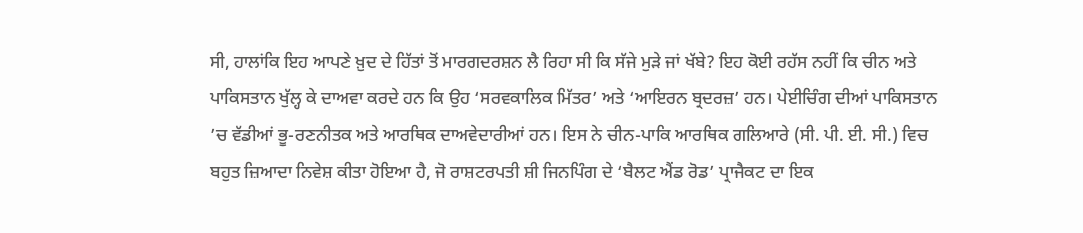ਸੀ, ਹਾਲਾਂਕਿ ਇਹ ਆਪਣੇ ਖ਼ੁਦ ਦੇ ਹਿੱਤਾਂ ਤੋਂ ਮਾਰਗਦਰਸ਼ਨ ਲੈ ਰਿਹਾ ਸੀ ਕਿ ਸੱਜੇ ਮੁੜੇ ਜਾਂ ਖੱਬੇ? ਇਹ ਕੋਈ ਰਹੱਸ ਨਹੀਂ ਕਿ ਚੀਨ ਅਤੇ ਪਾਕਿਸਤਾਨ ਖੁੱਲ੍ਹ ਕੇ ਦਾਅਵਾ ਕਰਦੇ ਹਨ ਕਿ ਉਹ ‘ਸਰਵਕਾਲਿਕ ਮਿੱਤਰ’ ਅਤੇ ‘ਆਇਰਨ ਬ੍ਰਦਰਜ਼’ ਹਨ। ਪੇਈਚਿੰਗ ਦੀਆਂ ਪਾਕਿਸਤਾਨ ’ਚ ਵੱਡੀਆਂ ਭੂ-ਰਣਨੀਤਕ ਅਤੇ ਆਰਥਿਕ ਦਾਅਵੇਦਾਰੀਆਂ ਹਨ। ਇਸ ਨੇ ਚੀਨ-ਪਾਕਿ ਆਰਥਿਕ ਗਲਿਆਰੇ (ਸੀ. ਪੀ. ਈ. ਸੀ.) ਵਿਚ ਬਹੁਤ ਜ਼ਿਆਦਾ ਨਿਵੇਸ਼ ਕੀਤਾ ਹੋਇਆ ਹੈ, ਜੋ ਰਾਸ਼ਟਰਪਤੀ ਸ਼ੀ ਜਿਨਪਿੰਗ ਦੇ ‘ਬੈਲਟ ਐਂਡ ਰੋਡ’ ਪ੍ਰਾਜੈਕਟ ਦਾ ਇਕ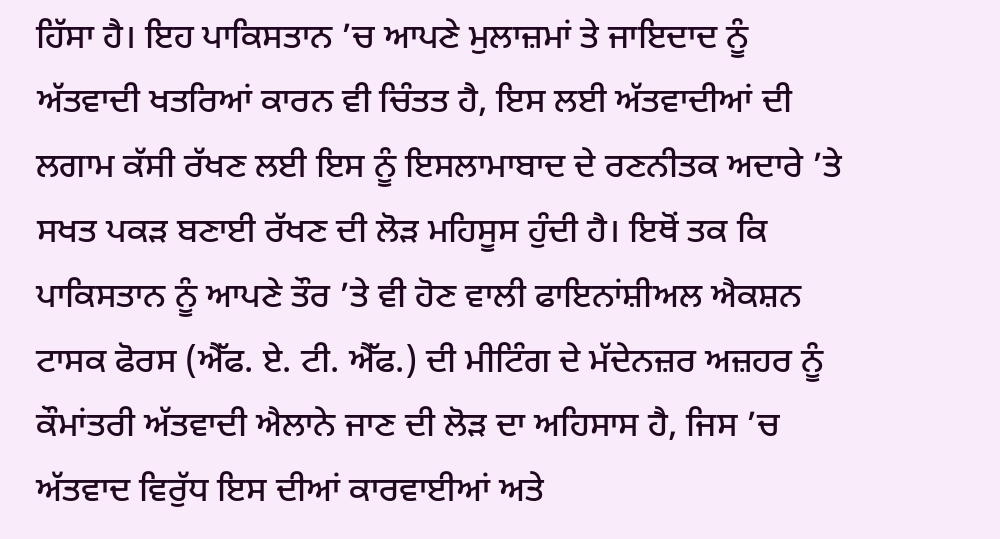ਹਿੱਸਾ ਹੈ। ਇਹ ਪਾਕਿਸਤਾਨ ’ਚ ਆਪਣੇ ਮੁਲਾਜ਼ਮਾਂ ਤੇ ਜਾਇਦਾਦ ਨੂੰ ਅੱਤਵਾਦੀ ਖਤਰਿਆਂ ਕਾਰਨ ਵੀ ਚਿੰਤਤ ਹੈ, ਇਸ ਲਈ ਅੱਤਵਾਦੀਆਂ ਦੀ ਲਗਾਮ ਕੱਸੀ ਰੱਖਣ ਲਈ ਇਸ ਨੂੰ ਇਸਲਾਮਾਬਾਦ ਦੇ ਰਣਨੀਤਕ ਅਦਾਰੇ ’ਤੇ ਸਖਤ ਪਕੜ ਬਣਾਈ ਰੱਖਣ ਦੀ ਲੋੜ ਮਹਿਸੂਸ ਹੁੰਦੀ ਹੈ। ਇਥੋਂ ਤਕ ਕਿ ਪਾਕਿਸਤਾਨ ਨੂੰ ਆਪਣੇ ਤੌਰ ’ਤੇ ਵੀ ਹੋਣ ਵਾਲੀ ਫਾਇਨਾਂਸ਼ੀਅਲ ਐਕਸ਼ਨ ਟਾਸਕ ਫੋਰਸ (ਐੱਫ. ਏ. ਟੀ. ਐੱਫ.) ਦੀ ਮੀਟਿੰਗ ਦੇ ਮੱਦੇਨਜ਼ਰ ਅਜ਼ਹਰ ਨੂੰ ਕੌਮਾਂਤਰੀ ਅੱਤਵਾਦੀ ਐਲਾਨੇ ਜਾਣ ਦੀ ਲੋੜ ਦਾ ਅਹਿਸਾਸ ਹੈ, ਜਿਸ ’ਚ ਅੱਤਵਾਦ ਵਿਰੁੱਧ ਇਸ ਦੀਆਂ ਕਾਰਵਾਈਆਂ ਅਤੇ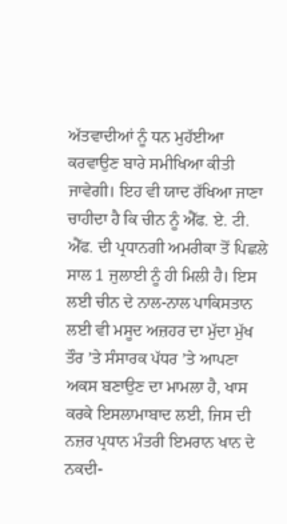ਅੱਤਵਾਦੀਆਂ ਨੂੰ ਧਨ ਮੁਹੱਈਆ ਕਰਵਾਉਣ ਬਾਰੇ ਸਮੀਖਿਆ ਕੀਤੀ ਜਾਵੇਗੀ। ਇਹ ਵੀ ਯਾਦ ਰੱਖਿਆ ਜਾਣਾ ਚਾਹੀਦਾ ਹੈ ਕਿ ਚੀਨ ਨੂੰ ਐੱਫ. ਏ. ਟੀ. ਐੱਫ. ਦੀ ਪ੍ਰਧਾਨਗੀ ਅਮਰੀਕਾ ਤੋਂ ਪਿਛਲੇ ਸਾਲ 1 ਜੁਲਾਈ ਨੂੰ ਹੀ ਮਿਲੀ ਹੈ। ਇਸ ਲਈ ਚੀਨ ਦੇ ਨਾਲ-ਨਾਲ ਪਾਕਿਸਤਾਨ ਲਈ ਵੀ ਮਸੂਦ ਅਜ਼ਹਰ ਦਾ ਮੁੱਦਾ ਮੁੱਖ ਤੌਰ ’ਤੇ ਸੰਸਾਰਕ ਪੱਧਰ ’ਤੇ ਆਪਣਾ ਅਕਸ ਬਣਾਉਣ ਦਾ ਮਾਮਲਾ ਹੈ, ਖਾਸ ਕਰਕੇ ਇਸਲਾਮਾਬਾਦ ਲਈ, ਜਿਸ ਦੀ ਨਜ਼ਰ ਪ੍ਰਧਾਨ ਮੰਤਰੀ ਇਮਰਾਨ ਖਾਨ ਦੇ ਨਕਦੀ-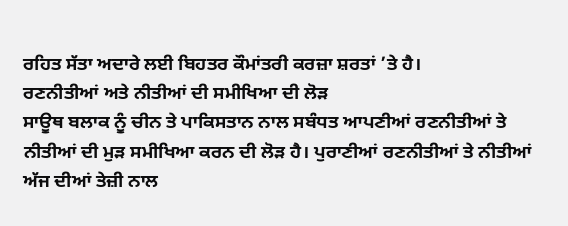ਰਹਿਤ ਸੱਤਾ ਅਦਾਰੇ ਲਈ ਬਿਹਤਰ ਕੌਮਾਂਤਰੀ ਕਰਜ਼ਾ ਸ਼ਰਤਾਂ ’ਤੇ ਹੈ।
ਰਣਨੀਤੀਆਂ ਅਤੇ ਨੀਤੀਆਂ ਦੀ ਸਮੀਖਿਆ ਦੀ ਲੋੜ
ਸਾਊਥ ਬਲਾਕ ਨੂੰ ਚੀਨ ਤੇ ਪਾਕਿਸਤਾਨ ਨਾਲ ਸਬੰਧਤ ਆਪਣੀਆਂ ਰਣਨੀਤੀਆਂ ਤੇ ਨੀਤੀਆਂ ਦੀ ਮੁੜ ਸਮੀਖਿਆ ਕਰਨ ਦੀ ਲੋੜ ਹੈ। ਪੁਰਾਣੀਆਂ ਰਣਨੀਤੀਆਂ ਤੇ ਨੀਤੀਆਂ ਅੱਜ ਦੀਆਂ ਤੇਜ਼ੀ ਨਾਲ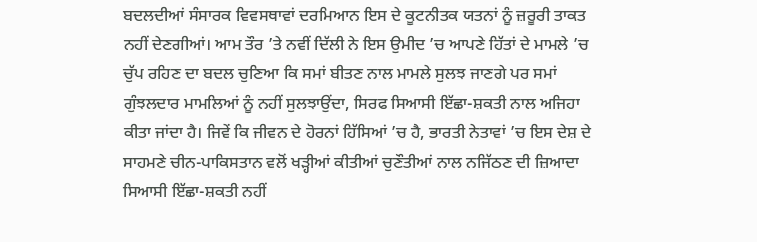ਬਦਲਦੀਆਂ ਸੰਸਾਰਕ ਵਿਵਸਥਾਵਾਂ ਦਰਮਿਆਨ ਇਸ ਦੇ ਕੂਟਨੀਤਕ ਯਤਨਾਂ ਨੂੰ ਜ਼ਰੂਰੀ ਤਾਕਤ ਨਹੀਂ ਦੇਣਗੀਆਂ। ਆਮ ਤੌਰ ’ਤੇ ਨਵੀਂ ਦਿੱਲੀ ਨੇ ਇਸ ਉਮੀਦ ’ਚ ਆਪਣੇ ਹਿੱਤਾਂ ਦੇ ਮਾਮਲੇ ’ਚ ਚੁੱਪ ਰਹਿਣ ਦਾ ਬਦਲ ਚੁਣਿਆ ਕਿ ਸਮਾਂ ਬੀਤਣ ਨਾਲ ਮਾਮਲੇ ਸੁਲਝ ਜਾਣਗੇ ਪਰ ਸਮਾਂ ਗੁੰਝਲਦਾਰ ਮਾਮਲਿਆਂ ਨੂੰ ਨਹੀਂ ਸੁਲਝਾਉਂਦਾ, ਸਿਰਫ ਸਿਆਸੀ ਇੱਛਾ-ਸ਼ਕਤੀ ਨਾਲ ਅਜਿਹਾ ਕੀਤਾ ਜਾਂਦਾ ਹੈ। ਜਿਵੇਂ ਕਿ ਜੀਵਨ ਦੇ ਹੋਰਨਾਂ ਹਿੱਸਿਆਂ ’ਚ ਹੈ, ਭਾਰਤੀ ਨੇਤਾਵਾਂ ’ਚ ਇਸ ਦੇਸ਼ ਦੇ ਸਾਹਮਣੇ ਚੀਨ-ਪਾਕਿਸਤਾਨ ਵਲੋਂ ਖੜ੍ਹੀਆਂ ਕੀਤੀਆਂ ਚੁਣੌਤੀਆਂ ਨਾਲ ਨਜਿੱਠਣ ਦੀ ਜ਼ਿਆਦਾ ਸਿਆਸੀ ਇੱਛਾ-ਸ਼ਕਤੀ ਨਹੀਂ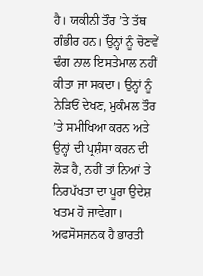ਹੈ। ਯਕੀਨੀ ਤੌਰ ’ਤੇ ਤੱਥ ਗੰਭੀਰ ਹਨ। ਉਨ੍ਹਾਂ ਨੂੰ ਚੋਣਵੇਂ ਢੰਗ ਨਾਲ ਇਸਤੇਮਾਲ ਨਹੀਂ ਕੀਤਾ ਜਾ ਸਕਦਾ। ਉਨ੍ਹਾਂ ਨੂੰ ਨੇੜਿਓਂ ਦੇਖਣ, ਮੁਕੰਮਲ ਤੌਰ ’ਤੇ ਸਮੀਖਿਆ ਕਰਨ ਅਤੇ ਉਨ੍ਹਾਂ ਦੀ ਪ੍ਰਸ਼ੰਸਾ ਕਰਨ ਦੀ ਲੋੜ ਹੈ, ਨਹੀਂ ਤਾਂ ਨਿਆਂ ਤੇ ਨਿਰਪੱਖਤਾ ਦਾ ਪੂਰਾ ਉਦੇਸ਼ ਖਤਮ ਹੋ ਜਾਵੇਗਾ। ਅਫਸੋਸਜਨਕ ਹੈ ਭਾਰਤੀ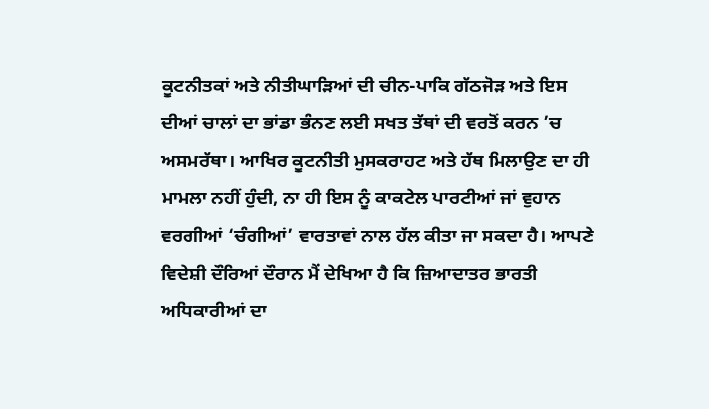ਕੂਟਨੀਤਕਾਂ ਅਤੇ ਨੀਤੀਘਾੜਿਆਂ ਦੀ ਚੀਨ-ਪਾਕਿ ਗੱਠਜੋੜ ਅਤੇ ਇਸ ਦੀਆਂ ਚਾਲਾਂ ਦਾ ਭਾਂਡਾ ਭੰਨਣ ਲਈ ਸਖਤ ਤੱਥਾਂ ਦੀ ਵਰਤੋਂ ਕਰਨ ’ਚ ਅਸਮਰੱਥਾ। ਆਖਿਰ ਕੂਟਨੀਤੀ ਮੁਸਕਰਾਹਟ ਅਤੇ ਹੱਥ ਮਿਲਾਉਣ ਦਾ ਹੀ ਮਾਮਲਾ ਨਹੀਂ ਹੁੰਦੀ, ਨਾ ਹੀ ਇਸ ਨੂੰ ਕਾਕਟੇਲ ਪਾਰਟੀਆਂ ਜਾਂ ਵੁਹਾਨ ਵਰਗੀਆਂ ‘ਚੰਗੀਆਂ’ ਵਾਰਤਾਵਾਂ ਨਾਲ ਹੱਲ ਕੀਤਾ ਜਾ ਸਕਦਾ ਹੈ। ਆਪਣੇ ਵਿਦੇਸ਼ੀ ਦੌਰਿਆਂ ਦੌਰਾਨ ਮੈਂ ਦੇਖਿਆ ਹੈ ਕਿ ਜ਼ਿਆਦਾਤਰ ਭਾਰਤੀ ਅਧਿਕਾਰੀਆਂ ਦਾ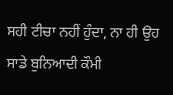ਸਹੀ ਟੀਚਾ ਨਹੀਂ ਹੁੰਦਾ, ਨਾ ਹੀ ਉਹ ਸਾਡੇ ਬੁਨਿਆਦੀ ਕੌਮੀ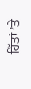ਹਿੱਤਾਂ ’ਤੇ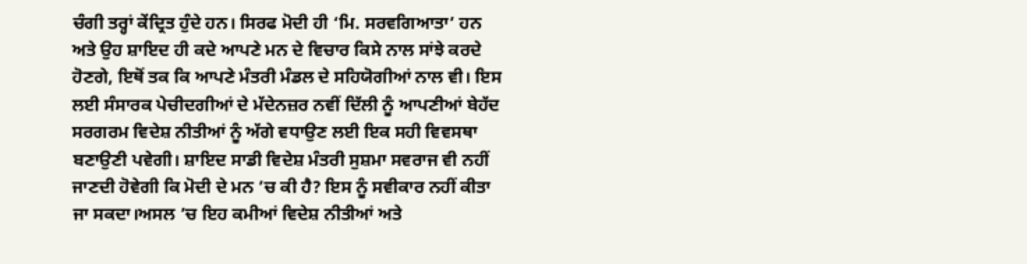ਚੰਗੀ ਤਰ੍ਹਾਂ ਕੇਂਦ੍ਰਿਤ ਹੁੰਦੇ ਹਨ। ਸਿਰਫ ਮੋਦੀ ਹੀ ‘ਮਿ. ਸਰਵਗਿਆਤਾ’ ਹਨ ਅਤੇ ਉਹ ਸ਼ਾਇਦ ਹੀ ਕਦੇ ਆਪਣੇ ਮਨ ਦੇ ਵਿਚਾਰ ਕਿਸੇ ਨਾਲ ਸਾਂਝੇ ਕਰਦੇ ਹੋਣਗੇ, ਇਥੋਂ ਤਕ ਕਿ ਆਪਣੇ ਮੰਤਰੀ ਮੰਡਲ ਦੇ ਸਹਿਯੋਗੀਆਂ ਨਾਲ ਵੀ। ਇਸ ਲਈ ਸੰਸਾਰਕ ਪੇਚੀਦਗੀਆਂ ਦੇ ਮੱਦੇਨਜ਼ਰ ਨਵੀਂ ਦਿੱਲੀ ਨੂੰ ਆਪਣੀਆਂ ਬੇਹੱਦ ਸਰਗਰਮ ਵਿਦੇਸ਼ ਨੀਤੀਆਂ ਨੂੰ ਅੱਗੇ ਵਧਾਉਣ ਲਈ ਇਕ ਸਹੀ ਵਿਵਸਥਾ ਬਣਾਉਣੀ ਪਵੇਗੀ। ਸ਼ਾਇਦ ਸਾਡੀ ਵਿਦੇਸ਼ ਮੰਤਰੀ ਸੁਸ਼ਮਾ ਸਵਰਾਜ ਵੀ ਨਹੀਂ ਜਾਣਦੀ ਹੋਵੇਗੀ ਕਿ ਮੋਦੀ ਦੇ ਮਨ ’ਚ ਕੀ ਹੈ? ਇਸ ਨੂੰ ਸਵੀਕਾਰ ਨਹੀਂ ਕੀਤਾ ਜਾ ਸਕਦਾ।ਅਸਲ ’ਚ ਇਹ ਕਮੀਆਂ ਵਿਦੇਸ਼ ਨੀਤੀਆਂ ਅਤੇ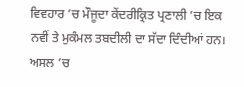ਵਿਵਹਾਰ ’ਚ ਮੌਜੂਦਾ ਕੇਂਦਰੀਕ੍ਰਿਤ ਪ੍ਰਣਾਲੀ ’ਚ ਇਕ ਨਵੀਂ ਤੇ ਮੁਕੰਮਲ ਤਬਦੀਲੀ ਦਾ ਸੱਦਾ ਦਿੰਦੀਆਂ ਹਨ। ਅਸਲ ’ਚ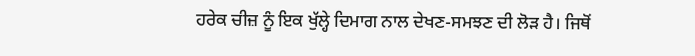ਹਰੇਕ ਚੀਜ਼ ਨੂੰ ਇਕ ਖੁੱਲ੍ਹੇ ਦਿਮਾਗ ਨਾਲ ਦੇਖਣ-ਸਮਝਣ ਦੀ ਲੋੜ ਹੈ। ਜਿਥੋਂ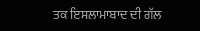ਤਕ ਇਸਲਾਮਾਬਾਦ ਦੀ ਗੱਲ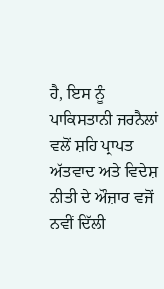ਹੈ, ਇਸ ਨੂੰ ਪਾਕਿਸਤਾਨੀ ਜਰਨੈਲਾਂ ਵਲੋਂ ਸ਼ਹਿ ਪ੍ਰਾਪਤ ਅੱਤਵਾਦ ਅਤੇ ਵਿਦੇਸ਼ ਨੀਤੀ ਦੇ ਔਜ਼ਾਰ ਵਜੋਂ ਨਵੀਂ ਦਿੱਲੀ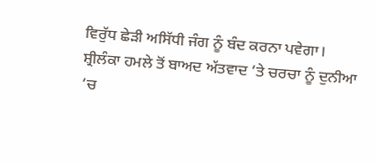ਵਿਰੁੱਧ ਛੇੜੀ ਅਸਿੱਧੀ ਜੰਗ ਨੂੰ ਬੰਦ ਕਰਨਾ ਪਵੇਗਾ।
ਸ਼੍ਰੀਲੰਕਾ ਹਮਲੇ ਤੋਂ ਬਾਅਦ ਅੱਤਵਾਦ ’ਤੇ ਚਰਚਾ ਨੂੰ ਦੁਨੀਆ ’ਚ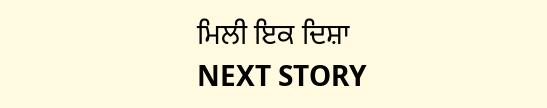ਮਿਲੀ ਇਕ ਦਿਸ਼ਾ
NEXT STORY